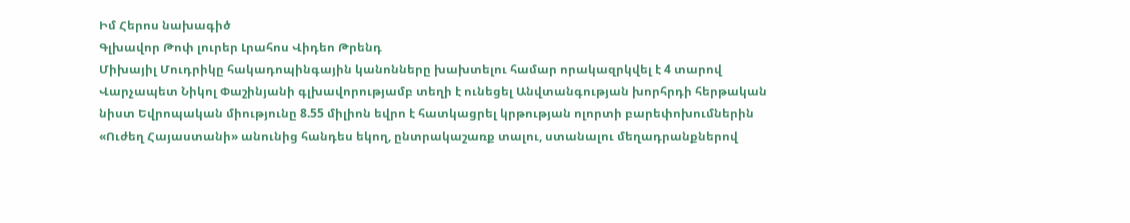Իմ Հերոս նախագիծ
Գլխավոր Թոփ լուրեր Լրահոս Վիդեո Թրենդ
Միխայիլ Մուդրիկը հակադոպինգային կանոնները խախտելու համար որակազրկվել է 4 տարով Վարչապետ Նիկոլ Փաշինյանի գլխավորությամբ տեղի է ունեցել Անվտանգության խորհրդի հերթական նիստ Եվրոպական միությունը 8.55 միլիոն եվրո է հատկացրել կրթության ոլորտի բարեփոխումներին «Ուժեղ Հայաստանի» անունից հանդես եկող, ընտրակաշառք տալու, ստանալու մեղադրանքներով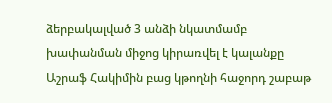ձերբակալված 3 անձի նկատմամբ խափանման միջոց կիրառվել է կալանքը Աշրաֆ Հակիմին բաց կթողնի հաջորդ շաբաթ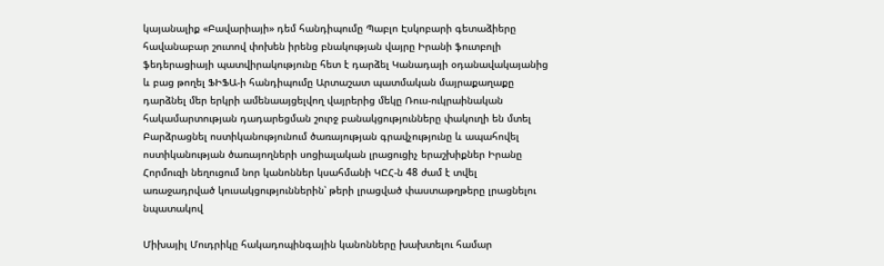կայանալիք «Բավարիայի» դեմ հանդիպումը Պաբլո Էսկոբարի գետաձիերը հավանաբար շուտով փոխեն իրենց բնակության վայրը Իրանի ֆուտբոլի ֆեդերացիայի պատվիրակությունը հետ է դարձել Կանադայի օդանավակայանից և բաց թողել ՖԻՖԱ-ի հանդիպումը Արտաշատ պատմական մայրաքաղաքը դարձնել մեր երկրի ամենաայցելվող վայրերից մեկը Ռուս-ուկրաինական հակամարտության դադարեցման շուրջ բանակցությունները փակուղի են մտել Բարձրացնել ոստիկանությունում ծառայության գրավչությունը և ապահովել ոստիկանության ծառայողների սոցիալական լրացուցիչ երաշխիքներ Իրանը Հորմուզի նեղուցում նոր կանոններ կսահմանի ԿԸՀ-ն 48 ժամ է տվել առաջադրված կուսակցություններին՝ թերի լրացված փաստաթղթերը լրացնելու նպատակով

Միխայիլ Մուդրիկը հակադոպինգային կանոնները խախտելու համար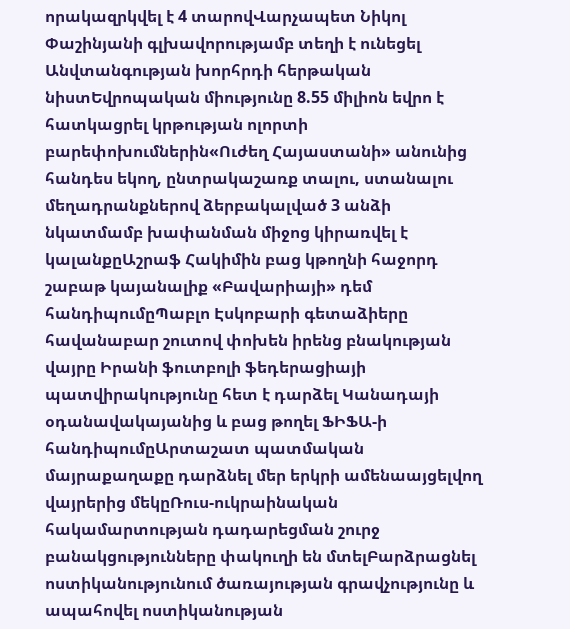որակազրկվել է 4 տարովՎարչապետ Նիկոլ Փաշինյանի գլխավորությամբ տեղի է ունեցել Անվտանգության խորհրդի հերթական նիստԵվրոպական միությունը 8.55 միլիոն եվրո է հատկացրել կրթության ոլորտի բարեփոխումներին«Ուժեղ Հայաստանի» անունից հանդես եկող, ընտրակաշառք տալու, ստանալու մեղադրանքներով ձերբակալված 3 անձի նկատմամբ խափանման միջոց կիրառվել է կալանքըԱշրաֆ Հակիմին բաց կթողնի հաջորդ շաբաթ կայանալիք «Բավարիայի» դեմ հանդիպումըՊաբլո Էսկոբարի գետաձիերը հավանաբար շուտով փոխեն իրենց բնակության վայրը Իրանի ֆուտբոլի ֆեդերացիայի պատվիրակությունը հետ է դարձել Կանադայի օդանավակայանից և բաց թողել ՖԻՖԱ-ի հանդիպումըԱրտաշատ պատմական մայրաքաղաքը դարձնել մեր երկրի ամենաայցելվող վայրերից մեկըՌուս-ուկրաինական հակամարտության դադարեցման շուրջ բանակցությունները փակուղի են մտելԲարձրացնել ոստիկանությունում ծառայության գրավչությունը և ապահովել ոստիկանության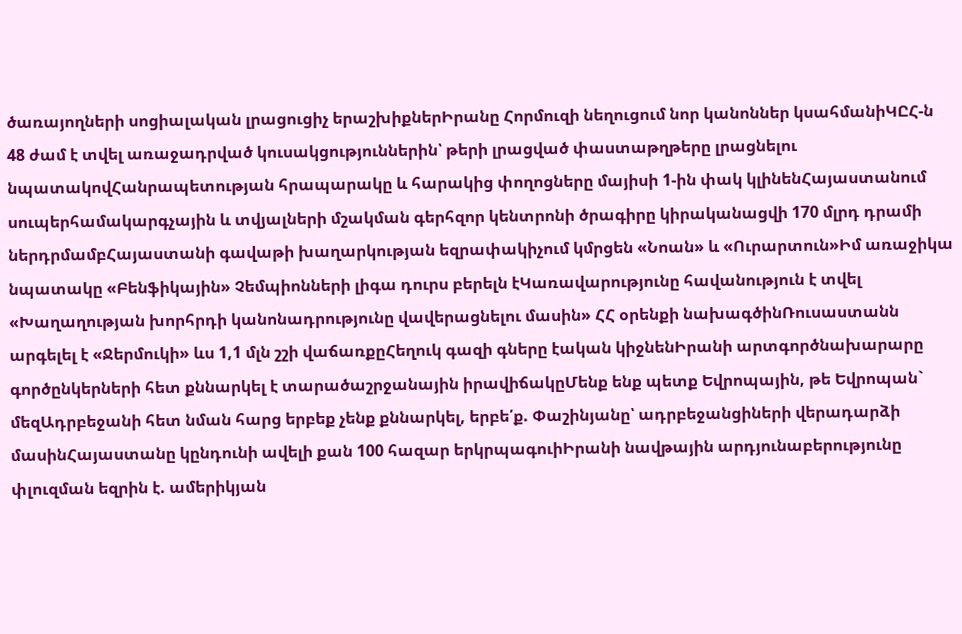ծառայողների սոցիալական լրացուցիչ երաշխիքներԻրանը Հորմուզի նեղուցում նոր կանոններ կսահմանիԿԸՀ-ն 48 ժամ է տվել առաջադրված կուսակցություններին՝ թերի լրացված փաստաթղթերը լրացնելու նպատակովՀանրապետության հրապարակը և հարակից փողոցները մայիսի 1-ին փակ կլինենՀայաստանում սուպերհամակարգչային և տվյալների մշակման գերհզոր կենտրոնի ծրագիրը կիրականացվի 170 մլրդ դրամի ներդրմամբՀայաստանի գավաթի խաղարկության եզրափակիչում կմրցեն «Նոան» և «Ուրարտուն»Իմ առաջիկա նպատակը «Բենֆիկային» Չեմպիոնների լիգա դուրս բերելն էԿառավարությունը հավանություն է տվել «Խաղաղության խորհրդի կանոնադրությունը վավերացնելու մասին» ՀՀ օրենքի նախագծինՌուսաստանն արգելել է «Ջերմուկի» ևս 1,1 մլն շշի վաճառքըՀեղուկ գազի գները էական կիջնենԻրանի արտգործնախարարը գործընկերների հետ քննարկել է տարածաշրջանային իրավիճակըՄենք ենք պետք Եվրոպային, թե Եվրոպան` մեզԱդրբեջանի հետ նման հարց երբեք չենք քննարկել, երբե՛ք. Փաշինյանը՝ ադրբեջանցիների վերադարձի մասինՀայաստանը կընդունի ավելի քան 100 հազար երկրպագուիԻրանի նավթային արդյունաբերությունը փլուզման եզրին է. ամերիկյան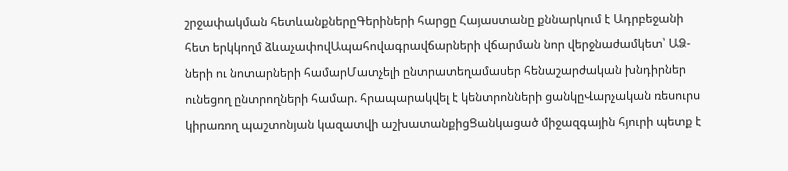շրջափակման հետևանքներըԳերիների հարցը Հայաստանը քննարկում է Ադրբեջանի հետ երկկողմ ձևաչափովԱպահովագրավճարների վճարման նոր վերջնաժամկետ՝ ԱՁ-ների ու նոտարների համարՄատչելի ընտրատեղամասեր հենաշարժական խնդիրներ ունեցող ընտրողների համար. հրապարակվել է կենտրոնների ցանկըՎարչական ռեսուրս կիրառող պաշտոնյան կազատվի աշխատանքիցՑանկացած միջազգային հյուրի պետք է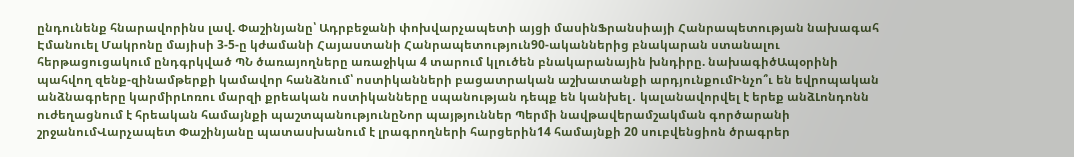ընդունենք հնարավորինս լավ. Փաշինյանը՝ Ադրբեջանի փոխվարչապետի այցի մասինՖրանսիայի Հանրապետության նախագահ Էմանուել Մակրոնը մայիսի 3-5-ը կժամանի Հայաստանի Հանրապետություն90-ականներից բնակարան ստանալու հերթացուցակում ընդգրկված ՊՆ ծառայողները առաջիկա 4 տարում կլուծեն բնակարանային խնդիրը. նախագիծԱպօրինի պահվող զենք-զինամթերքի կամավոր հանձնում՝ ոստիկանների բացատրական աշխատանքի արդյունքումԻնչո՞ւ են եվրոպական անձնագրերը կարմիրԼոռու մարզի քրեական ոստիկանները սպանության դեպք են կանխել․ կալանավորվել է երեք անձԼոնդոնն ուժեղացնում է հրեական համայնքի պաշտպանությունըՆոր պայթյուններ Պերմի նավթավերամշակման գործարանի շրջանումՎարչապետ Փաշինյանը պատասխանում է լրագրողների հարցերին14 համայնքի 20 սուբվենցիոն ծրագրեր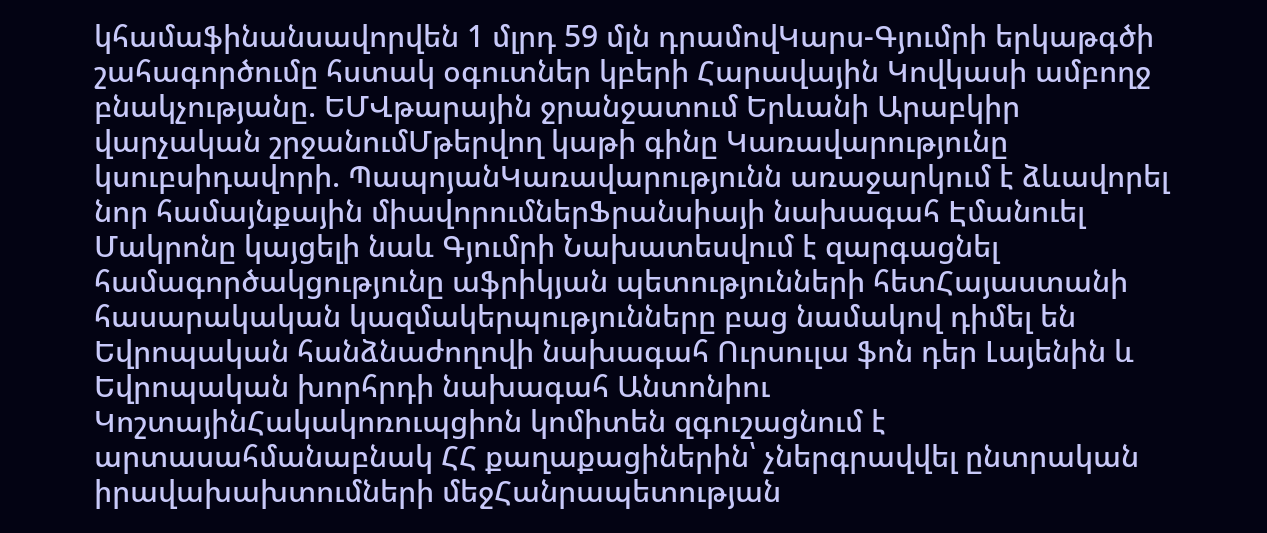կհամաֆինանսավորվեն 1 մլրդ 59 մլն դրամովԿարս-Գյումրի երկաթգծի շահագործումը հստակ օգուտներ կբերի Հարավային Կովկասի ամբողջ բնակչությանը. ԵՄՎթարային ջրանջատում Երևանի Արաբկիր վարչական շրջանումՄթերվող կաթի գինը Կառավարությունը կսուբսիդավորի. ՊապոյանԿառավարությունն առաջարկում է ձևավորել նոր համայնքային միավորումներՖրանսիայի նախագահ Էմանուել Մակրոնը կայցելի նաև Գյումրի Նախատեսվում է զարգացնել համագործակցությունը աֆրիկյան պետությունների հետՀայաստանի հասարակական կազմակերպությունները բաց նամակով դիմել են Եվրոպական հանձնաժողովի նախագահ Ուրսուլա ֆոն դեր Լայենին և Եվրոպական խորհրդի նախագահ Անտոնիու ԿոշտայինՀակակոռուպցիոն կոմիտեն զգուշացնում է արտասահմանաբնակ ՀՀ քաղաքացիներին՝ չներգրավվել ընտրական իրավախախտումների մեջՀանրապետության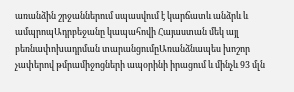առանձին շրջաններում սպասվում է կարճատև անձրև և ամպրոպԱդրբեջանը կապահովի Հայաստան մեկ այլ բեռնափոխադրման տարանցումըԱռանձնապես խոշոր չափերով թմրամիջոցների ապօրինի իրացում և մինչև 93 մլն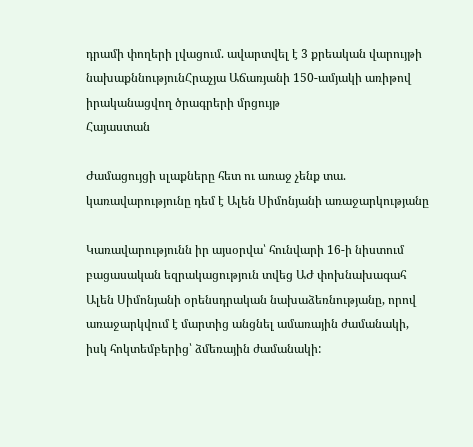դրամի փողերի լվացում. ավարտվել է 3 քրեական վարույթի նախաքննությունՀրաչյա Աճառյանի 150-ամյակի առիթով իրականացվող ծրագրերի մրցույթ
Հայաստան

Ժամացույցի սլաքները հետ ու առաջ չենք տա. կառավարությունը դեմ է Ալեն Սիմոնյանի առաջարկությանը

Կառավարությունն իր այսօրվա՝ հունվարի 16-ի նիստում բացասական եզրակացություն տվեց ԱԺ փոխնախագահ Ալեն Սիմոնյանի օրենսդրական նախաձեռնությանը, որով առաջարկվում է մարտից անցնել ամառային ժամանակի, իսկ հոկտեմբերից՝ ձմեռային ժամանակի: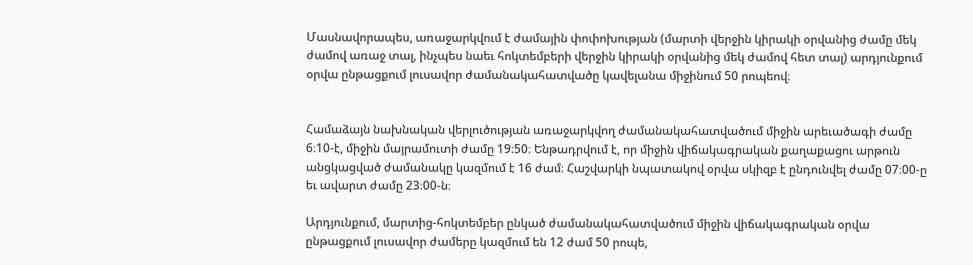Մասնավորապես, առաջարկվում է ժամային փոփոխության (մարտի վերջին կիրակի օրվանից ժամը մեկ ժամով առաջ տալ, ինչպես նաեւ հոկտեմբերի վերջին կիրակի օրվանից մեկ ժամով հետ տալ) արդյունքում օրվա ընթացքում լուսավոր ժամանակահատվածը կավելանա միջինում 50 րոպեով։


Համաձայն նախնական վերլուծության առաջարկվող ժամանակահատվածում միջին արեւածագի ժամը 6։10-է, միջին մայրամուտի ժամը 19։50։ Ենթադրվում է, որ միջին վիճակագրական քաղաքացու արթուն անցկացված ժամանակը կազմում է 16 ժամ։ Հաշվարկի նպատակով օրվա սկիզբ է ընդունվել ժամը 07։00-ը եւ ավարտ ժամը 23։00-ն։

Արդյունքում, մարտից-հոկտեմբեր ընկած ժամանակահատվածում միջին վիճակագրական օրվա ընթացքում լուսավոր ժամերը կազմում են 12 ժամ 50 րոպե,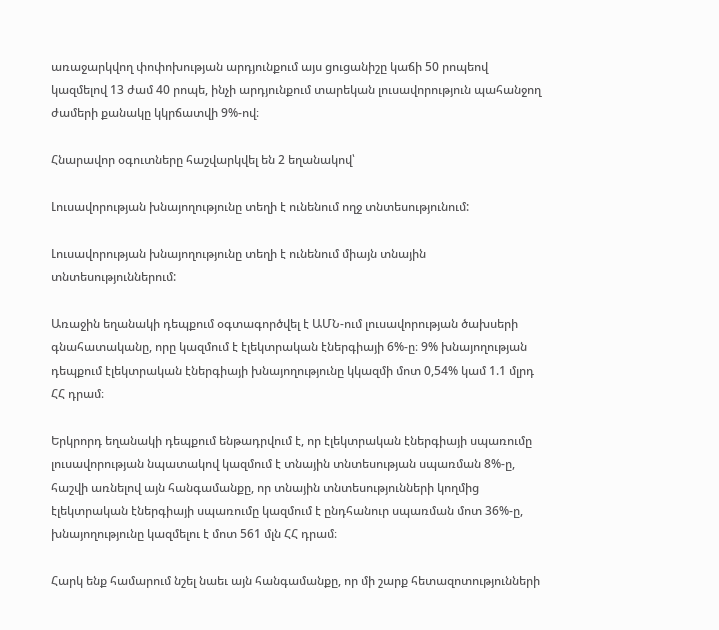առաջարկվող փոփոխության արդյունքում այս ցուցանիշը կաճի 50 րոպեով կազմելով 13 ժամ 40 րոպե, ինչի արդյունքում տարեկան լուսավորություն պահանջող ժամերի քանակը կկրճատվի 9%-ով։

Հնարավոր օգուտները հաշվարկվել են 2 եղանակով՝

Լուսավորության խնայողությունը տեղի է ունենում ողջ տնտեսությունում:

Լուսավորության խնայողությունը տեղի է ունենում միայն տնային տնտեսություններում:

Առաջին եղանակի դեպքում օգտագործվել է ԱՄՆ-ում լուսավորության ծախսերի գնահատականը, որը կազմում է էլեկտրական էներգիայի 6%-ը։ 9% խնայողության դեպքում էլեկտրական էներգիայի խնայողությունը կկազմի մոտ 0,54% կամ 1.1 մլրդ ՀՀ դրամ։

Երկրորդ եղանակի դեպքում ենթադրվում է, որ էլեկտրական էներգիայի սպառումը լուսավորության նպատակով կազմում է տնային տնտեսության սպառման 8%-ը, հաշվի առնելով այն հանգամանքը, որ տնային տնտեսությունների կողմից էլեկտրական էներգիայի սպառումը կազմում է ընդհանուր սպառման մոտ 36%-ը, խնայողությունը կազմելու է մոտ 561 մլն ՀՀ դրամ։

Հարկ ենք համարում նշել նաեւ այն հանգամանքը, որ մի շարք հետազոտությունների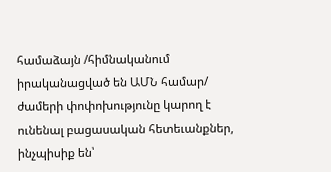համաձայն /հիմնականում իրականացված են ԱՄՆ համար/ ժամերի փոփոխությունը կարող է ունենալ բացասական հետեւանքներ, ինչպիսիք են՝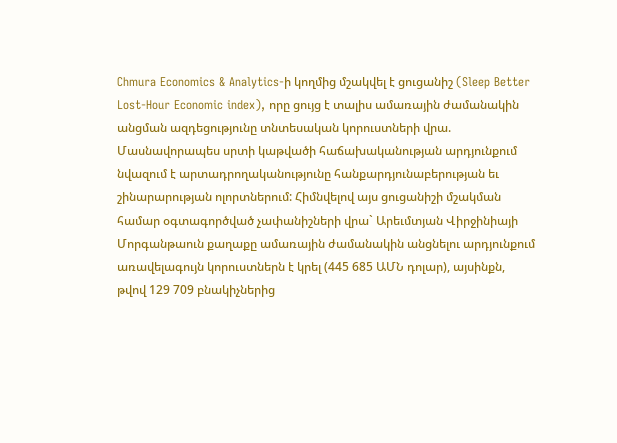Chmura Economics & Analytics-ի կողմից մշակվել է ցուցանիշ (Sleep Better Lost-Hour Economic index), որը ցույց է տալիս ամառային ժամանակին անցման ազդեցությունը տնտեսական կորուստների վրա. Մասնավորապես սրտի կաթվածի հաճախականության արդյունքում նվազում է արտադրողականությունը հանքարդյունաբերության եւ շինարարության ոլորտներում: Հիմնվելով այս ցուցանիշի մշակման համար օգտագործված չափանիշների վրա` Արեւմտյան Վիրջինիայի Մորգանթաուն քաղաքը ամառային ժամանակին անցնելու արդյունքում առավելագույն կորուստներն է կրել (445 685 ԱՄՆ դոլար), այսինքն, թվով 129 709 բնակիչներից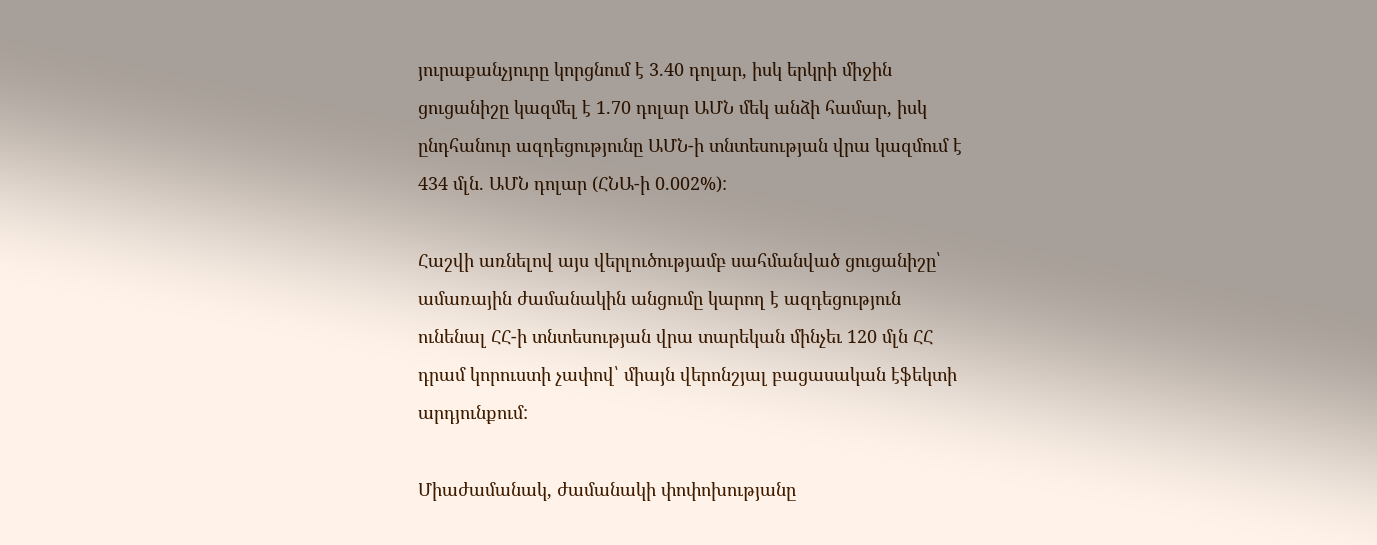յուրաքանչյուրը կորցնում է 3.40 դոլար, իսկ երկրի միջին ցուցանիշը կազմել է 1.70 դոլար ԱՄՆ մեկ անձի համար, իսկ ընդհանուր ազդեցությունը ԱՄՆ-ի տնտեսության վրա կազմում է 434 մլն. ԱՄՆ դոլար (ՀՆԱ-ի 0.002%):

Հաշվի առնելով այս վերլուծությամբ սահմանված ցուցանիշը՝ ամառային ժամանակին անցումը կարող է ազդեցություն ունենալ ՀՀ-ի տնտեսության վրա տարեկան մինչեւ 120 մլն ՀՀ դրամ կորուստի չափով՝ միայն վերոնշյալ բացասական էֆեկտի արդյունքում:

Միաժամանակ, ժամանակի փոփոխությանը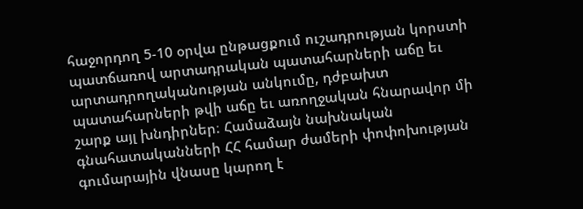հաջորդող 5-10 օրվա ընթացքում ուշադրության կորստի պատճառով արտադրական պատահարների աճը եւ արտադրողականության անկումը, դժբախտ պատահարների թվի աճը եւ առողջական հնարավոր մի շարք այլ խնդիրներ։ Համաձայն նախնական գնահատականների ՀՀ համար ժամերի փոփոխության գումարային վնասը կարող է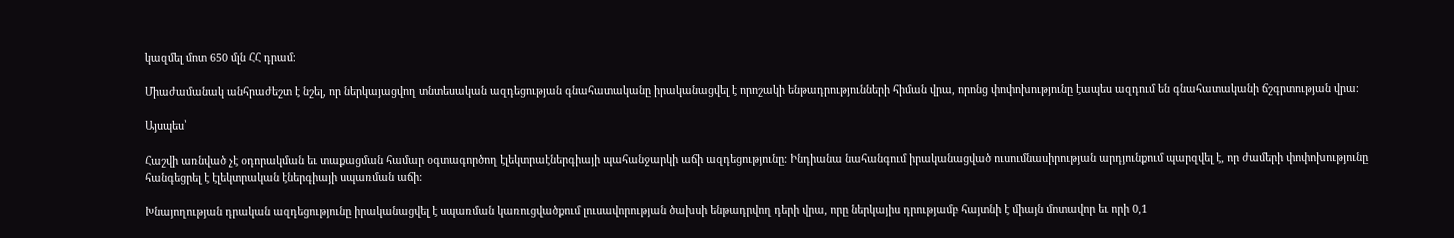կազմել մոտ 650 մլն ՀՀ դրամ։

Միաժամանակ անհրաժեշտ է նշել, որ ներկայացվող տնտեսական ազդեցության գնահատականը իրականացվել է որոշակի ենթադրությունների հիման վրա, որոնց փոփոխությունը էապես ազդում են գնահատականի ճշգրտության վրա։

Այսպես՝

Հաշվի առնված չէ օդորակման եւ տաքացման համար օգտագործող էլեկտրաէներգիայի պահանջարկի աճի ազդեցությունը։ Ինդիանա նահանգում իրականացված ուսումնասիրության արդյունքում պարզվել է, որ ժամերի փոփոխությունը հանգեցրել է էլեկտրական էներգիայի սպառման աճի։

Խնայողության դրական ազդեցությունը իրականացվել է սպառման կառուցվածքում լուսավորության ծախսի ենթադրվող դերի վրա, որը ներկայիս դրությամբ հայտնի է միայն մոտավոր եւ որի 0,1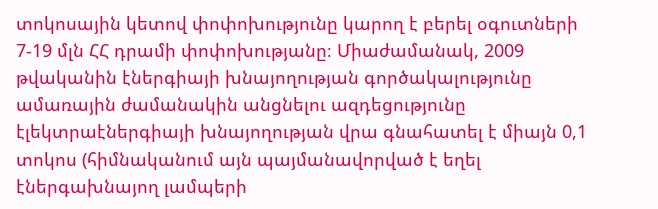տոկոսային կետով փոփոխությունը կարող է բերել օգուտների 7-19 մլն ՀՀ դրամի փոփոխությանը։ Միաժամանակ, 2009 թվականին էներգիայի խնայողության գործակալությունը ամառային ժամանակին անցնելու ազդեցությունը էլեկտրաէներգիայի խնայողության վրա գնահատել է միայն 0,1 տոկոս (հիմնականում այն պայմանավորված է եղել էներգախնայող լամպերի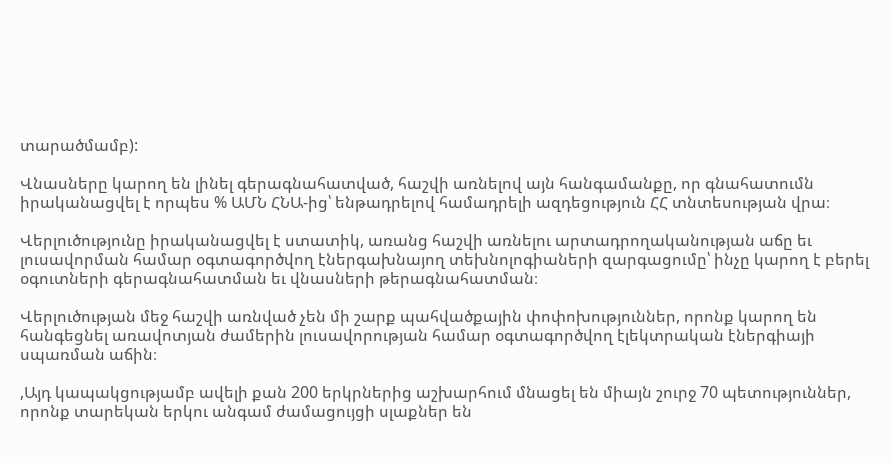տարածմամբ):

Վնասները կարող են լինել գերագնահատված, հաշվի առնելով այն հանգամանքը, որ գնահատումն իրականացվել է որպես % ԱՄՆ ՀՆԱ-ից՝ ենթադրելով համադրելի ազդեցություն ՀՀ տնտեսության վրա։

Վերլուծությունը իրականացվել է ստատիկ, առանց հաշվի առնելու արտադրողականության աճը եւ լուսավորման համար օգտագործվող էներգախնայող տեխնոլոգիաների զարգացումը՝ ինչը կարող է բերել օգուտների գերագնահատման եւ վնասների թերագնահատման։

Վերլուծության մեջ հաշվի առնված չեն մի շարք պահվածքային փոփոխություններ, որոնք կարող են հանգեցնել առավոտյան ժամերին լուսավորության համար օգտագործվող էլեկտրական էներգիայի սպառման աճին։

,Այդ կապակցությամբ ավելի քան 200 երկրներից աշխարհում մնացել են միայն շուրջ 70 պետություններ, որոնք տարեկան երկու անգամ ժամացույցի սլաքներ են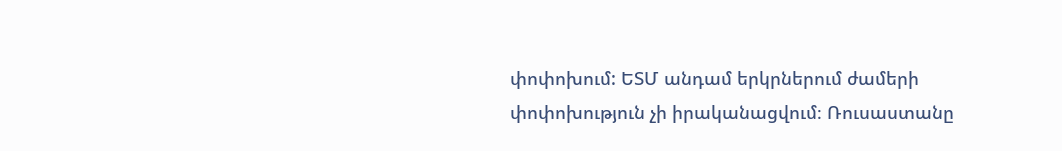փոփոխում: ԵՏՄ անդամ երկրներում ժամերի փոփոխություն չի իրականացվում։ Ռուսաստանը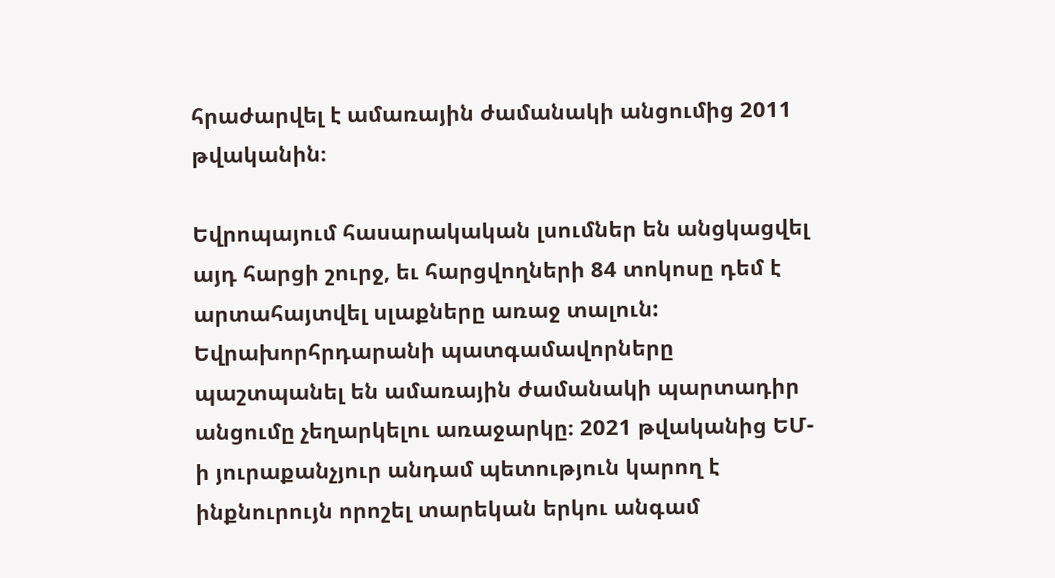հրաժարվել է ամառային ժամանակի անցումից 2011 թվականին։

Եվրոպայում հասարակական լսումներ են անցկացվել այդ հարցի շուրջ, եւ հարցվողների 84 տոկոսը դեմ է արտահայտվել սլաքները առաջ տալուն: Եվրախորհրդարանի պատգամավորները պաշտպանել են ամառային ժամանակի պարտադիր անցումը չեղարկելու առաջարկը։ 2021 թվականից ԵՄ-ի յուրաքանչյուր անդամ պետություն կարող է ինքնուրույն որոշել տարեկան երկու անգամ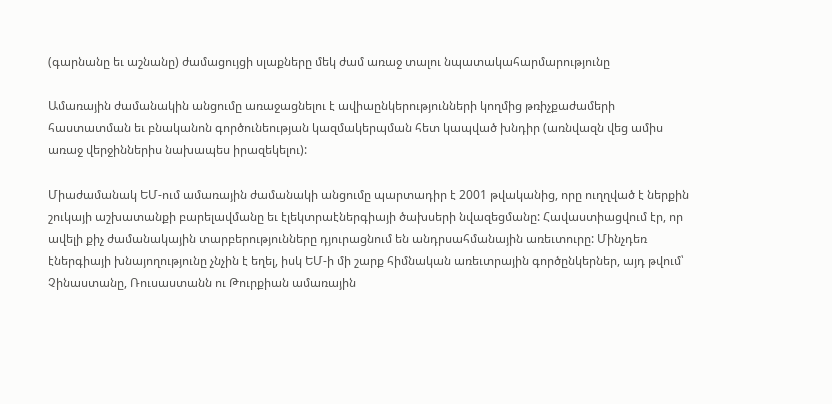(գարնանը եւ աշնանը) ժամացույցի սլաքները մեկ ժամ առաջ տալու նպատակահարմարությունը

Ամառային ժամանակին անցումը առաջացնելու է ավիաընկերությունների կողմից թռիչքաժամերի հաստատման եւ բնականոն գործունեության կազմակերպման հետ կապված խնդիր (առնվազն վեց ամիս առաջ վերջիններիս նախապես իրազեկելու):

Միաժամանակ ԵՄ-ում ամառային ժամանակի անցումը պարտադիր է 2001 թվականից, որը ուղղված է ներքին շուկայի աշխատանքի բարելավմանը եւ էլեկտրաէներգիայի ծախսերի նվազեցմանը: Հավաստիացվում էր, որ ավելի քիչ ժամանակային տարբերությունները դյուրացնում են անդրսահմանային առեւտուրը: Մինչդեռ էներգիայի խնայողությունը չնչին է եղել, իսկ ԵՄ-ի մի շարք հիմնական առեւտրային գործընկերներ, այդ թվում՝ Չինաստանը, Ռուսաստանն ու Թուրքիան ամառային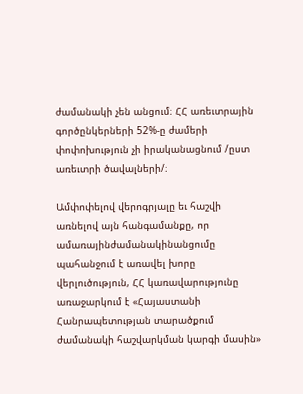ժամանակի չեն անցում։ ՀՀ առեւտրային գործընկերների 52%-ը ժամերի փոփոխություն չի իրականացնում /ըստ առեւտրի ծավալների/։

Ամփոփելով վերոգրյալը եւ հաշվի առնելով այն հանգամանքը, որ ամառայինժամանակինանցումը պահանջում է առավել խորը վերլուծություն, ՀՀ կառավարությունը առաջարկում է «Հայաստանի Հանրապետության տարածքում ժամանակի հաշվարկման կարգի մասին»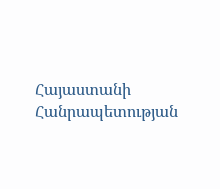Հայաստանի Հանրապետության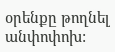օրենքը թողնել անփոփոխ: